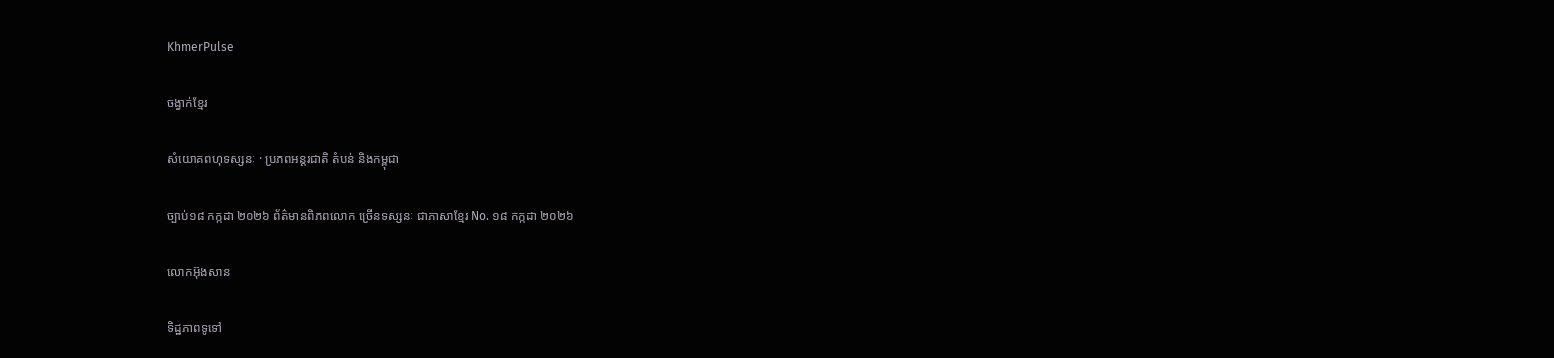KhmerPulse

ចង្វាក់ខ្មែរ

សំយោគពហុទស្សនៈ · ប្រភពអន្តរជាតិ តំបន់ និងកម្ពុជា

ច្បាប់១៨ កក្កដា ២០២៦ ព័ត៌មានពិភពលោក ច្រើនទស្សនៈ ជាភាសាខ្មែរ No. ១៨ កក្កដា ២០២៦

លោកអ៊ុងសាន

ទិដ្ឋភាពទូទៅ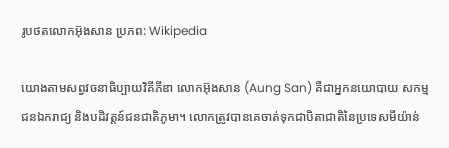រូបថតលោកអ៊ុងសាន ប្រភព: Wikipedia

យោងតាមសព្វវចនាធិប្បាយវិគីភីឌា លោកអ៊ុងសាន (Aung San) គឺជាអ្នកនយោបាយ សកម្មជនឯករាជ្យ និងបដិវត្តន៍ជនជាតិភូមា។ លោកត្រូវបានគេចាត់ទុកជាបិតាជាតិនៃប្រទេសមីយ៉ាន់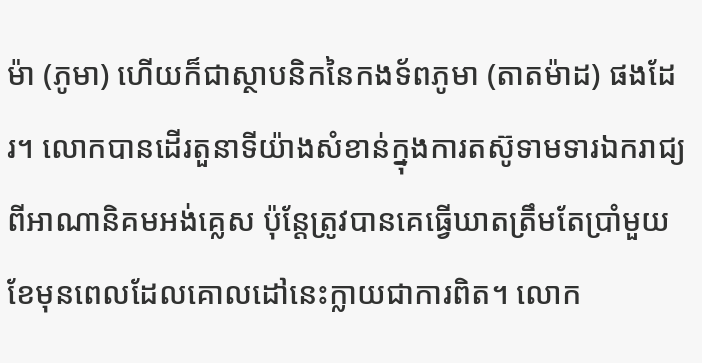ម៉ា (ភូមា) ហើយក៏ជាស្ថាបនិកនៃកងទ័ពភូមា (តាតម៉ាដ) ផងដែរ។ លោកបានដើរតួនាទីយ៉ាងសំខាន់ក្នុងការតស៊ូទាមទារឯករាជ្យពីអាណានិគមអង់គ្លេស ប៉ុន្តែត្រូវបានគេធ្វើឃាតត្រឹមតែប្រាំមួយខែមុនពេលដែលគោលដៅនេះក្លាយជាការពិត។ លោក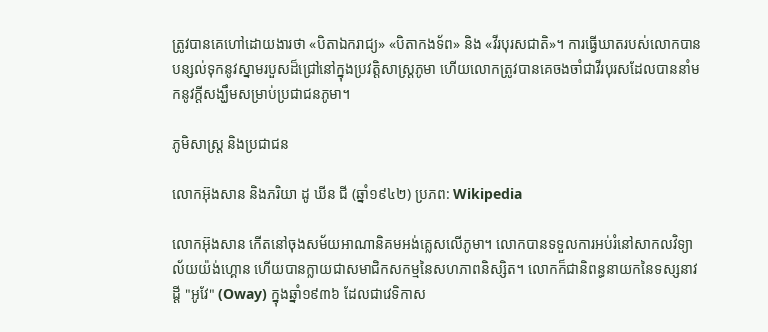ត្រូវបានគេហៅដោយងារថា «បិតាឯករាជ្យ» «បិតាកងទ័ព» និង «វីរបុរសជាតិ»។ ការធ្វើឃាតរបស់លោកបានបន្សល់ទុកនូវស្នាមរបួសដ៏ជ្រៅនៅក្នុងប្រវត្តិសាស្ត្រភូមា ហើយលោកត្រូវបានគេចងចាំជាវីរបុរសដែលបាននាំមកនូវក្តីសង្ឃឹមសម្រាប់ប្រជាជនភូមា។

ភូមិសាស្ត្រ និងប្រជាជន

លោកអ៊ុងសាន និងភរិយា ដូ ឃីន ជី (ឆ្នាំ១៩៤២) ប្រភព: Wikipedia

លោកអ៊ុងសាន កើតនៅចុងសម័យអាណានិគមអង់គ្លេសលើភូមា។ លោកបានទទួលការអប់រំនៅសាកលវិទ្យាល័យយ៉ង់ហ្គោន ហើយបានក្លាយជាសមាជិកសកម្មនៃសហភាពនិស្សិត។ លោកក៏ជានិពន្ធនាយកនៃទស្សនាវដ្តី "អូវែ" (Oway) ក្នុងឆ្នាំ១៩៣៦ ដែលជាវេទិកាស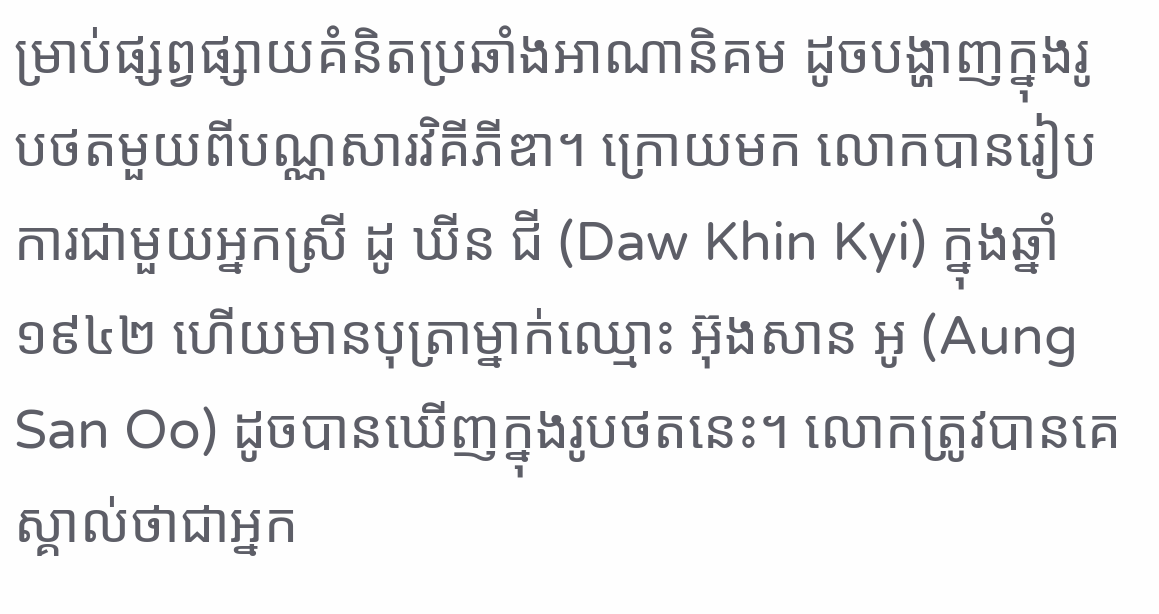ម្រាប់ផ្សព្វផ្សាយគំនិតប្រឆាំងអាណានិគម ដូចបង្ហាញក្នុងរូបថតមួយពីបណ្ណសារវិគីភីឌា។ ក្រោយមក លោកបានរៀបការជាមួយអ្នកស្រី ដូ ឃីន ជី (Daw Khin Kyi) ក្នុងឆ្នាំ១៩៤២ ហើយមានបុត្រាម្នាក់ឈ្មោះ អ៊ុងសាន អូ (Aung San Oo) ដូចបានឃើញក្នុងរូបថតនេះ។ លោកត្រូវបានគេស្គាល់ថាជាអ្នក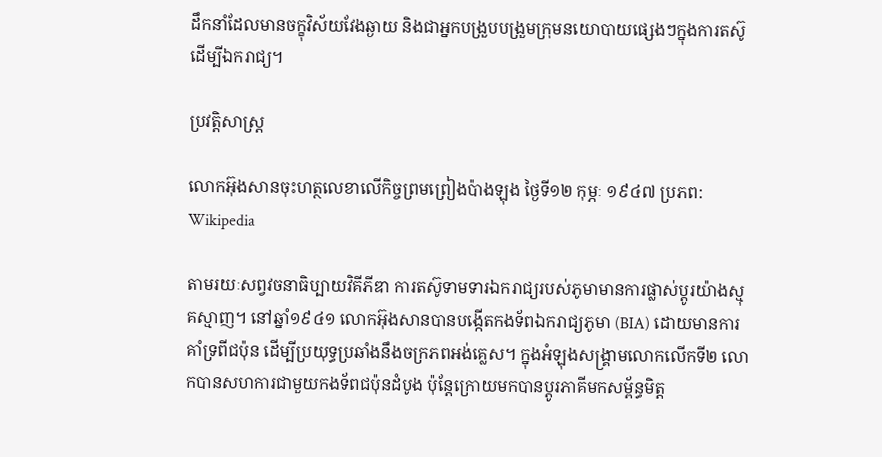ដឹកនាំដែលមានចក្ខុវិស័យវែងឆ្ងាយ និងជាអ្នកបង្រួបបង្រួមក្រុមនយោបាយផ្សេងៗក្នុងការតស៊ូដើម្បីឯករាជ្យ។

ប្រវត្តិសាស្ត្រ

លោកអ៊ុងសានចុះហត្ថលេខាលើកិច្ចព្រមព្រៀងប៉ាងឡុង ថ្ងៃទី១២ កុម្ភៈ ១៩៤៧ ប្រភព: Wikipedia

តាមរយៈសព្វវចនាធិប្បាយវិគីភីឌា ការតស៊ូទាមទារឯករាជ្យរបស់ភូមាមានការផ្លាស់ប្តូរយ៉ាងស្មុគស្មាញ។ នៅឆ្នាំ១៩៤១ លោកអ៊ុងសានបានបង្កើតកងទ័ពឯករាជ្យភូមា (BIA) ដោយមានការគាំទ្រពីជប៉ុន ដើម្បីប្រយុទ្ធប្រឆាំងនឹងចក្រភពអង់គ្លេស។ ក្នុងអំឡុងសង្គ្រាមលោកលើកទី២ លោកបានសហការជាមួយកងទ័ពជប៉ុនដំបូង ប៉ុន្តែក្រោយមកបានប្តូរភាគីមកសម្ព័ន្ធមិត្ត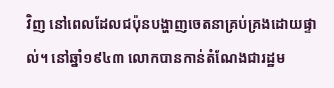វិញ នៅពេលដែលជប៉ុនបង្ហាញចេតនាគ្រប់គ្រងដោយផ្ទាល់។ នៅឆ្នាំ១៩៤៣ លោកបានកាន់តំណែងជារដ្ឋម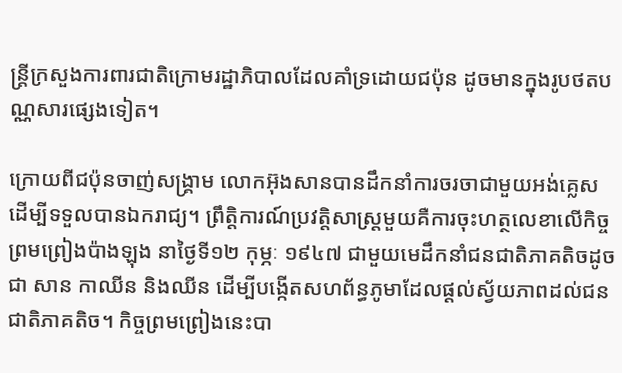ន្ត្រីក្រសួងការពារជាតិក្រោមរដ្ឋាភិបាលដែលគាំទ្រដោយជប៉ុន ដូចមានក្នុងរូបថតបណ្ណសារផ្សេងទៀត។

ក្រោយពីជប៉ុនចាញ់សង្គ្រាម លោកអ៊ុងសានបានដឹកនាំការចរចាជាមួយអង់គ្លេសដើម្បីទទួលបានឯករាជ្យ។ ព្រឹត្តិការណ៍ប្រវត្តិសាស្ត្រមួយគឺការចុះហត្ថលេខាលើកិច្ចព្រមព្រៀងប៉ាងឡុង នាថ្ងៃទី១២ កុម្ភៈ ១៩៤៧ ជាមួយមេដឹកនាំជនជាតិភាគតិចដូចជា សាន កាឈីន និងឈីន ដើម្បីបង្កើតសហព័ន្ធភូមាដែលផ្តល់ស្វ័យភាពដល់ជនជាតិភាគតិច។ កិច្ចព្រមព្រៀងនេះបា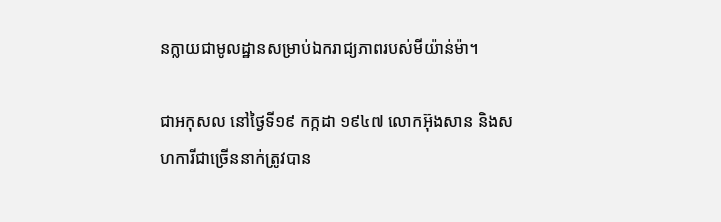នក្លាយជាមូលដ្ឋានសម្រាប់ឯករាជ្យភាពរបស់មីយ៉ាន់ម៉ា។

ជាអកុសល នៅថ្ងៃទី១៩ កក្កដា ១៩៤៧ លោកអ៊ុងសាន និងសហការីជាច្រើននាក់ត្រូវបាន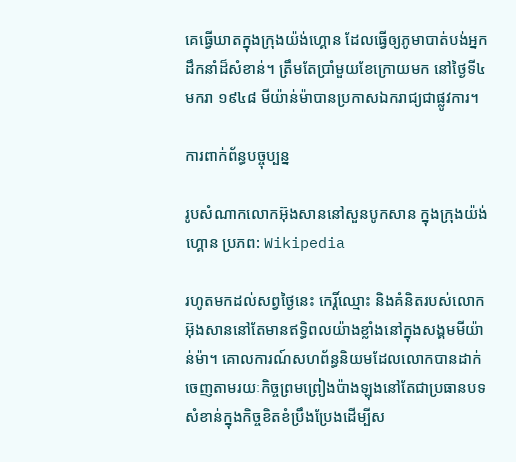គេធ្វើឃាតក្នុងក្រុងយ៉ង់ហ្គោន ដែលធ្វើឲ្យភូមាបាត់បង់អ្នកដឹកនាំដ៏សំខាន់។ ត្រឹមតែប្រាំមួយខែក្រោយមក នៅថ្ងៃទី៤ មករា ១៩៤៨ មីយ៉ាន់ម៉ាបានប្រកាសឯករាជ្យជាផ្លូវការ។

ការពាក់ព័ន្ធបច្ចុប្បន្ន

រូបសំណាកលោកអ៊ុងសាននៅសួនបូកសាន ក្នុងក្រុងយ៉ង់ហ្គោន ប្រភព: Wikipedia

រហូតមកដល់សព្វថ្ងៃនេះ កេរ្តិ៍ឈ្មោះ និងគំនិតរបស់លោកអ៊ុងសាននៅតែមានឥទ្ធិពលយ៉ាងខ្លាំងនៅក្នុងសង្គមមីយ៉ាន់ម៉ា។ គោលការណ៍សហព័ន្ធនិយមដែលលោកបានដាក់ចេញតាមរយៈកិច្ចព្រមព្រៀងប៉ាងឡុងនៅតែជាប្រធានបទសំខាន់ក្នុងកិច្ចខិតខំប្រឹងប្រែងដើម្បីស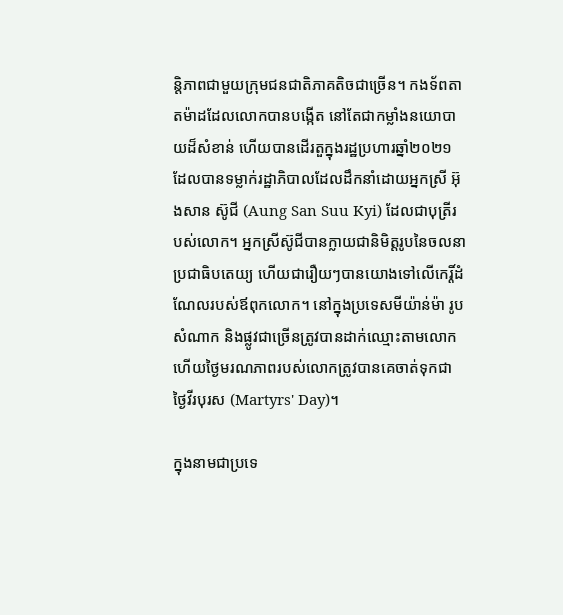ន្តិភាពជាមួយក្រុមជនជាតិភាគតិចជាច្រើន។ កងទ័ពតាតម៉ាដដែលលោកបានបង្កើត នៅតែជាកម្លាំងនយោបាយដ៏សំខាន់ ហើយបានដើរតួក្នុងរដ្ឋប្រហារឆ្នាំ២០២១ ដែលបានទម្លាក់រដ្ឋាភិបាលដែលដឹកនាំដោយអ្នកស្រី អ៊ុងសាន ស៊ូជី (Aung San Suu Kyi) ដែលជាបុត្រីរបស់លោក។ អ្នកស្រីស៊ូជីបានក្លាយជានិមិត្តរូបនៃចលនាប្រជាធិបតេយ្យ ហើយជារឿយៗបានយោងទៅលើកេរ្តិ៍ដំណែលរបស់ឪពុកលោក។ នៅក្នុងប្រទេសមីយ៉ាន់ម៉ា រូបសំណាក និងផ្លូវជាច្រើនត្រូវបានដាក់ឈ្មោះតាមលោក ហើយថ្ងៃមរណភាពរបស់លោកត្រូវបានគេចាត់ទុកជាថ្ងៃវីរបុរស (Martyrs' Day)។

ក្នុងនាមជាប្រទេ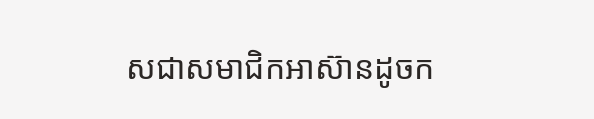សជាសមាជិកអាស៊ានដូចក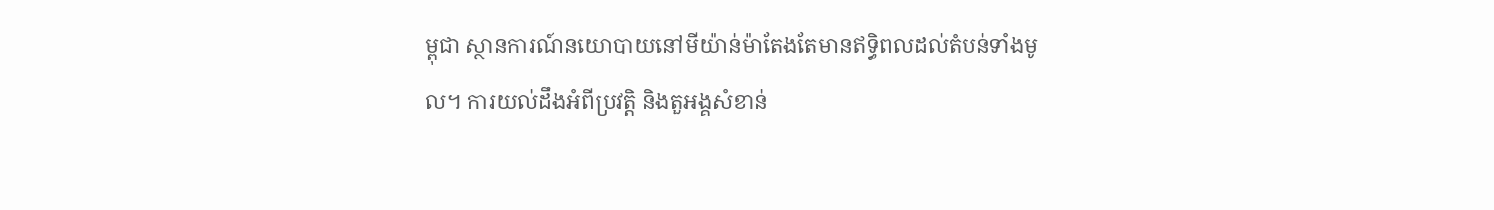ម្ពុជា ស្ថានការណ៍នយោបាយនៅមីយ៉ាន់ម៉ាតែងតែមានឥទ្ធិពលដល់តំបន់ទាំងមូល។ ការយល់ដឹងអំពីប្រវត្តិ និងតួអង្គសំខាន់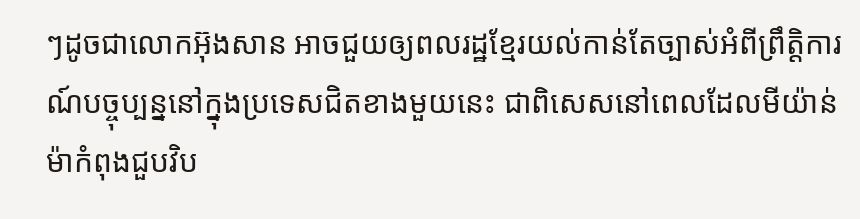ៗដូចជាលោកអ៊ុងសាន អាចជួយឲ្យពលរដ្ឋខ្មែរយល់កាន់តែច្បាស់អំពីព្រឹត្តិការណ៍បច្ចុប្បន្ននៅក្នុងប្រទេសជិតខាងមួយនេះ ជាពិសេសនៅពេលដែលមីយ៉ាន់ម៉ាកំពុងជួបវិប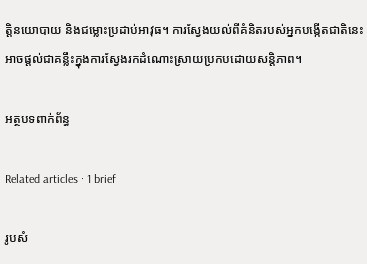ត្តិនយោបាយ និងជម្លោះប្រដាប់អាវុធ។ ការស្វែងយល់ពីគំនិតរបស់អ្នកបង្កើតជាតិនេះ អាចផ្តល់ជាគន្លឹះក្នុងការស្វែងរកដំណោះស្រាយប្រកបដោយសន្តិភាព។

អត្ថបទពាក់ព័ន្ធ

Related articles · 1 brief

រូបសំ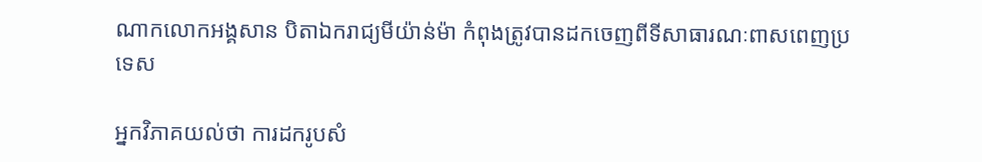ណាកលោកអង្គសាន បិតាឯករាជ្យមីយ៉ាន់ម៉ា កំពុងត្រូវបានដកចេញពីទីសាធារណៈពាសពេញប្រទេស

អ្នកវិភាគយល់ថា ការដករូបសំ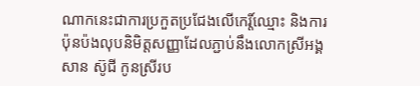ណាកនេះជាការប្រកួតប្រជែងលើកេរ្ដិ៍ឈ្មោះ និងការប៉ុនប៉ងលុបនិមិត្តសញ្ញាដែលភ្ជាប់នឹងលោកស្រីអង្គសាន ស៊ូជី កូនស្រីរប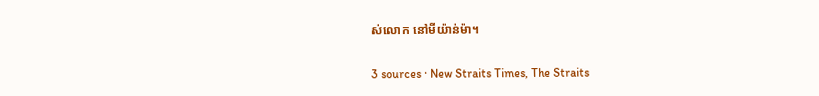ស់លោក នៅមីយ៉ាន់ម៉ា។

3 sources · New Straits Times, The Straits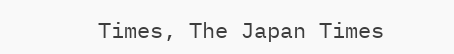Times, The Japan Times